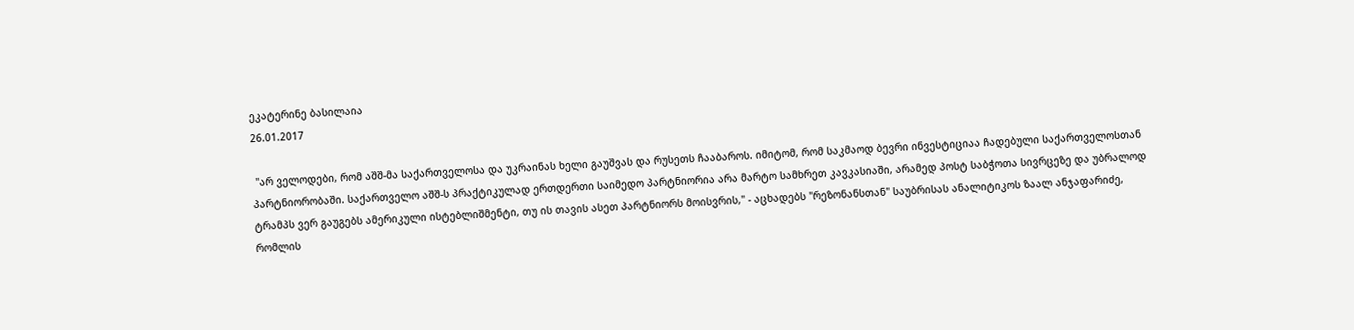ეკატერინე ბასილაია
26.01.2017

 "არ ველოდები, რომ აშშ-მა საქართველოსა და უკრაინას ხელი გაუშვას და რუსეთს ჩააბაროს. იმიტომ, რომ საკმაოდ ბევრი ინვესტიციაა ჩადებული საქართველოსთან პარტნიორობაში. საქართველო აშშ-ს პრაქტიკულად ერთდერთი საიმედო პარტნიორია არა მარტო სამხრეთ კავკასიაში, არამედ პოსტ საბჭოთა სივრცეზე და უბრალოდ ტრამპს ვერ გაუგებს ამერიკული ისტებლიშმენტი, თუ ის თავის ასეთ პარტნიორს მოისვრის," - აცხადებს "რეზონანსთან" საუბრისას ანალიტიკოს ზაალ ანჯაფარიძე, რომლის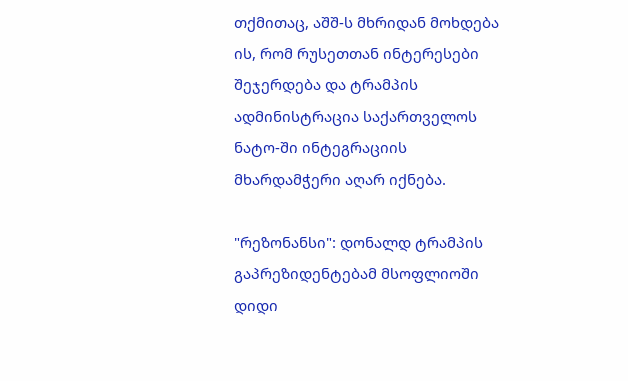თქმითაც, აშშ-ს მხრიდან მოხდება ის, რომ რუსეთთან ინტერესები შეჯერდება და ტრამპის ადმინისტრაცია საქართველოს ნატო-ში ინტეგრაციის მხარდამჭერი აღარ იქნება.

"რეზონანსი": დონალდ ტრამპის გაპრეზიდენტებამ მსოფლიოში დიდი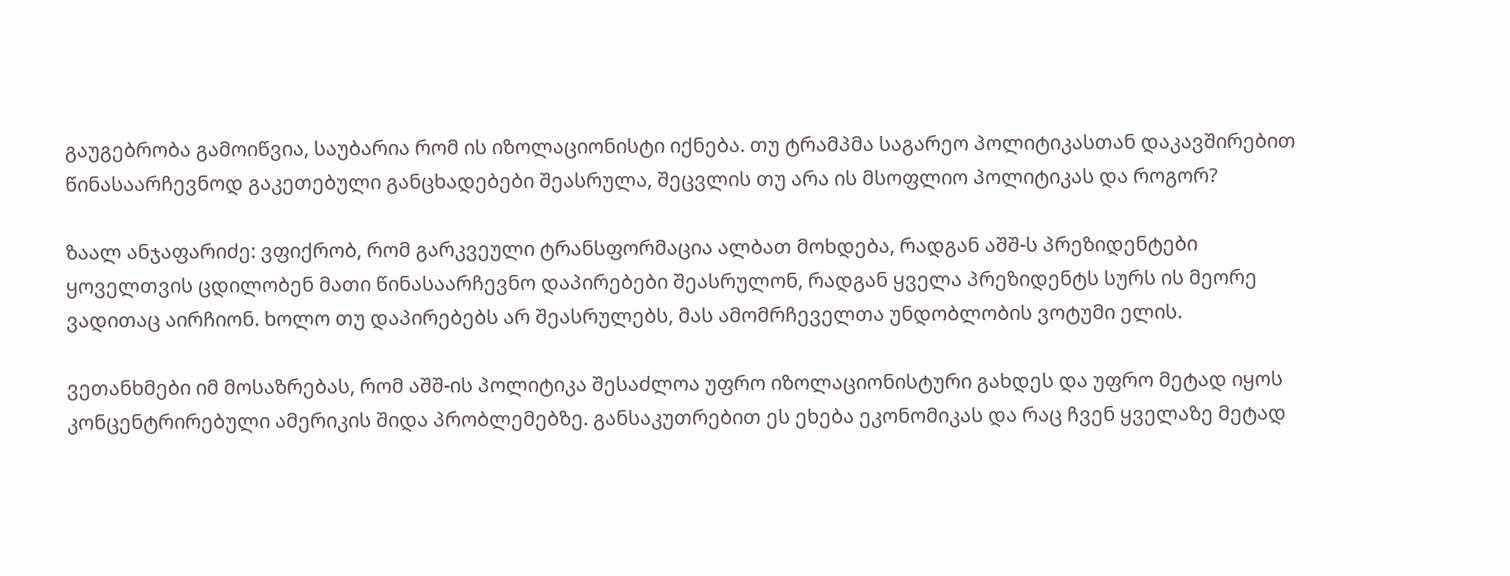გაუგებრობა გამოიწვია, საუბარია რომ ის იზოლაციონისტი იქნება. თუ ტრამპმა საგარეო პოლიტიკასთან დაკავშირებით წინასაარჩევნოდ გაკეთებული განცხადებები შეასრულა, შეცვლის თუ არა ის მსოფლიო პოლიტიკას და როგორ?

ზაალ ანჯაფარიძე: ვფიქრობ, რომ გარკვეული ტრანსფორმაცია ალბათ მოხდება, რადგან აშშ-ს პრეზიდენტები ყოველთვის ცდილობენ მათი წინასაარჩევნო დაპირებები შეასრულონ, რადგან ყველა პრეზიდენტს სურს ის მეორე ვადითაც აირჩიონ. ხოლო თუ დაპირებებს არ შეასრულებს, მას ამომრჩეველთა უნდობლობის ვოტუმი ელის.

ვეთანხმები იმ მოსაზრებას, რომ აშშ-ის პოლიტიკა შესაძლოა უფრო იზოლაციონისტური გახდეს და უფრო მეტად იყოს კონცენტრირებული ამერიკის შიდა პრობლემებზე. განსაკუთრებით ეს ეხება ეკონომიკას და რაც ჩვენ ყველაზე მეტად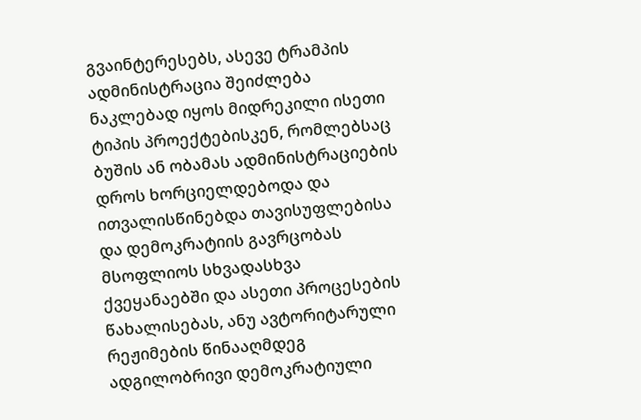გვაინტერესებს, ასევე ტრამპის ადმინისტრაცია შეიძლება ნაკლებად იყოს მიდრეკილი ისეთი ტიპის პროექტებისკენ, რომლებსაც ბუშის ან ობამას ადმინისტრაციების დროს ხორციელდებოდა და ითვალისწინებდა თავისუფლებისა და დემოკრატიის გავრცობას მსოფლიოს სხვადასხვა ქვეყანაებში და ასეთი პროცესების წახალისებას, ანუ ავტორიტარული რეჟიმების წინააღმდეგ ადგილობრივი დემოკრატიული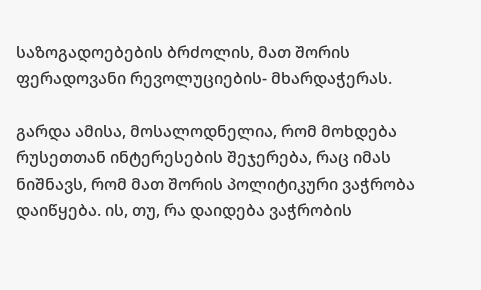საზოგადოებების ბრძოლის, მათ შორის ფერადოვანი რევოლუციების- მხარდაჭერას.

გარდა ამისა, მოსალოდნელია, რომ მოხდება რუსეთთან ინტერესების შეჯერება, რაც იმას ნიშნავს, რომ მათ შორის პოლიტიკური ვაჭრობა დაიწყება. ის, თუ, რა დაიდება ვაჭრობის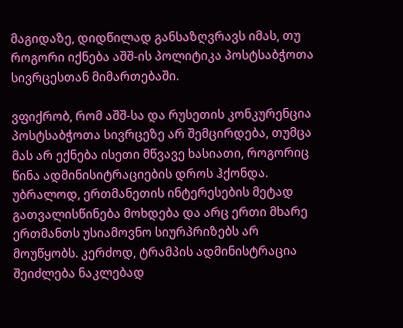მაგიდაზე, დიდწილად განსაზღვრავს იმას, თუ როგორი იქნება აშშ-ის პოლიტიკა პოსტსაბჭოთა სივრცესთან მიმართებაში.

ვფიქრობ, რომ აშშ-სა და რუსეთის კონკურენცია პოსტსაბჭოთა სივრცეზე არ შემცირდება, თუმცა მას არ ექნება ისეთი მწვავე ხასიათი, როგორიც წინა ადმინისიტრაციების დროს ჰქონდა. უბრალოდ, ერთმანეთის ინტერესების მეტად გათვალისწინება მოხდება და არც ერთი მხარე ერთმანთს უსიამოვნო სიურპრიზებს არ მოუწყობს. კერძოდ, ტრამპის ადმინისტრაცია შეიძლება ნაკლებად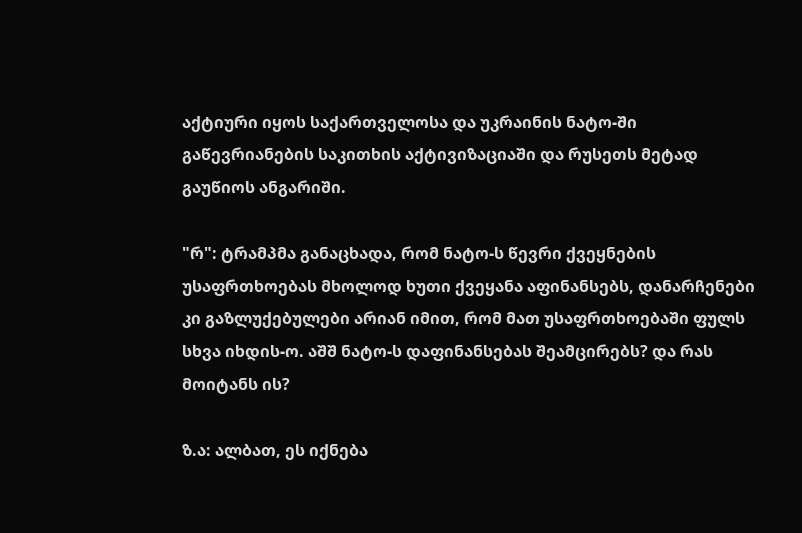აქტიური იყოს საქართველოსა და უკრაინის ნატო-ში გაწევრიანების საკითხის აქტივიზაციაში და რუსეთს მეტად გაუწიოს ანგარიში.

"რ": ტრამპმა განაცხადა, რომ ნატო-ს წევრი ქვეყნების უსაფრთხოებას მხოლოდ ხუთი ქვეყანა აფინანსებს, დანარჩენები კი გაზლუქებულები არიან იმით, რომ მათ უსაფრთხოებაში ფულს სხვა იხდის-ო. აშშ ნატო-ს დაფინანსებას შეამცირებს? და რას მოიტანს ის?

ზ.ა: ალბათ, ეს იქნება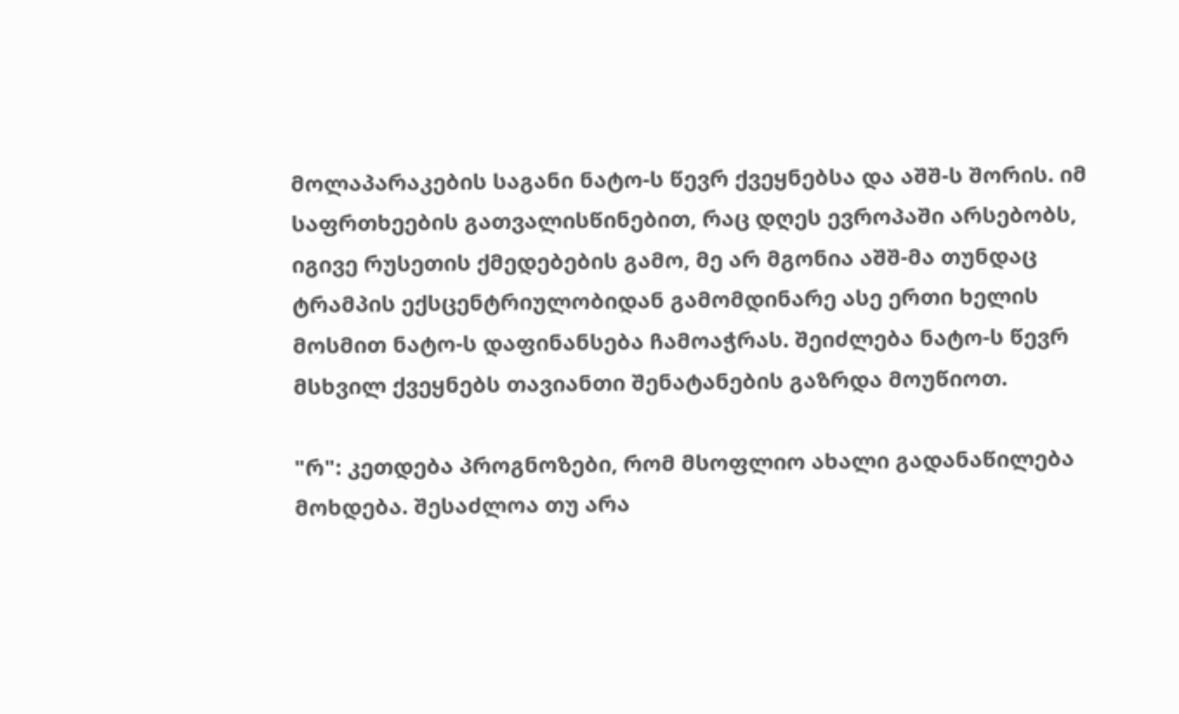მოლაპარაკების საგანი ნატო-ს წევრ ქვეყნებსა და აშშ-ს შორის. იმ საფრთხეების გათვალისწინებით, რაც დღეს ევროპაში არსებობს, იგივე რუსეთის ქმედებების გამო, მე არ მგონია აშშ-მა თუნდაც ტრამპის ექსცენტრიულობიდან გამომდინარე ასე ერთი ხელის მოსმით ნატო-ს დაფინანსება ჩამოაჭრას. შეიძლება ნატო-ს წევრ მსხვილ ქვეყნებს თავიანთი შენატანების გაზრდა მოუწიოთ.

"რ": კეთდება პროგნოზები, რომ მსოფლიო ახალი გადანაწილება მოხდება. შესაძლოა თუ არა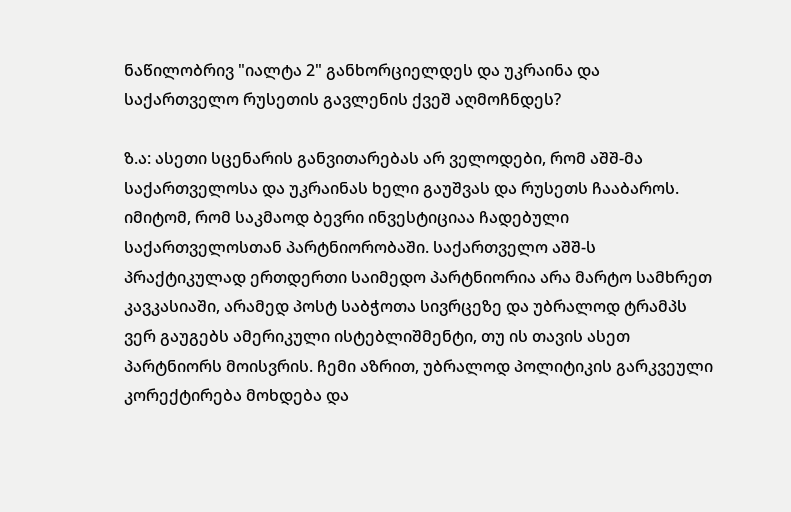ნაწილობრივ "იალტა 2" განხორციელდეს და უკრაინა და საქართველო რუსეთის გავლენის ქვეშ აღმოჩნდეს?

ზ.ა: ასეთი სცენარის განვითარებას არ ველოდები, რომ აშშ-მა საქართველოსა და უკრაინას ხელი გაუშვას და რუსეთს ჩააბაროს. იმიტომ, რომ საკმაოდ ბევრი ინვესტიციაა ჩადებული საქართველოსთან პარტნიორობაში. საქართველო აშშ-ს პრაქტიკულად ერთდერთი საიმედო პარტნიორია არა მარტო სამხრეთ კავკასიაში, არამედ პოსტ საბჭოთა სივრცეზე და უბრალოდ ტრამპს ვერ გაუგებს ამერიკული ისტებლიშმენტი, თუ ის თავის ასეთ პარტნიორს მოისვრის. ჩემი აზრით, უბრალოდ პოლიტიკის გარკვეული კორექტირება მოხდება და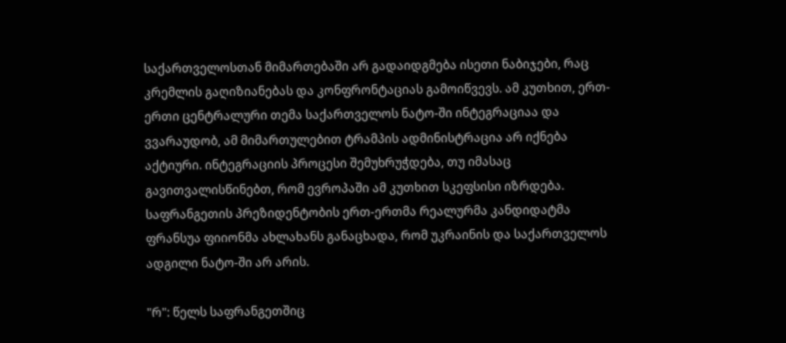საქართველოსთან მიმართებაში არ გადაიდგმება ისეთი ნაბიჯები, რაც კრემლის გაღიზიანებას და კონფრონტაციას გამოიწვევს. ამ კუთხით, ერთ-ერთი ცენტრალური თემა საქართველოს ნატო-ში ინტეგრაციაა და ვვარაუდობ, ამ მიმართულებით ტრამპის ადმინისტრაცია არ იქნება აქტიური. ინტეგრაციის პროცესი შემუხრუჭდება, თუ იმასაც გავითვალისწინებთ, რომ ევროპაში ამ კუთხით სკეფსისი იზრდება. საფრანგეთის პრეზიდენტობის ერთ-ერთმა რეალურმა კანდიდატმა ფრანსუა ფიიონმა ახლახანს განაცხადა, რომ უკრაინის და საქართველოს ადგილი ნატო-ში არ არის.

"რ": წელს საფრანგეთშიც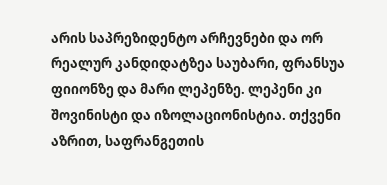არის საპრეზიდენტო არჩევნები და ორ რეალურ კანდიდატზეა საუბარი, ფრანსუა ფიიონზე და მარი ლეპენზე. ლეპენი კი შოვინისტი და იზოლაციონისტია. თქვენი აზრით, საფრანგეთის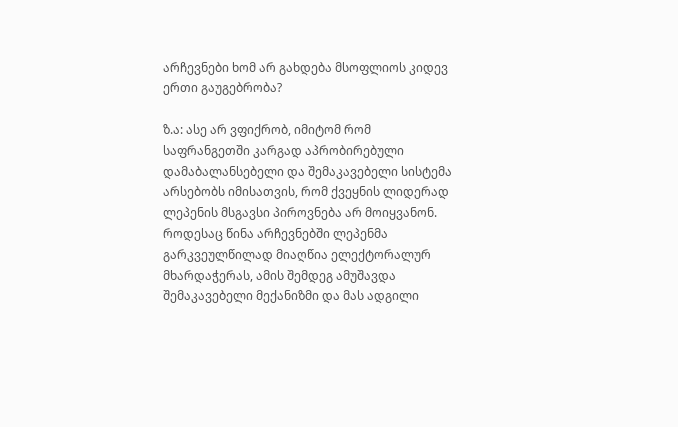არჩევნები ხომ არ გახდება მსოფლიოს კიდევ ერთი გაუგებრობა?

ზ.ა: ასე არ ვფიქრობ, იმიტომ რომ საფრანგეთში კარგად აპრობირებული დამაბალანსებელი და შემაკავებელი სისტემა არსებობს იმისათვის, რომ ქვეყნის ლიდერად ლეპენის მსგავსი პიროვნება არ მოიყვანონ. როდესაც წინა არჩევნებში ლეპენმა გარკვეულწილად მიაღწია ელექტორალურ მხარდაჭერას, ამის შემდეგ ამუშავდა შემაკავებელი მექანიზმი და მას ადგილი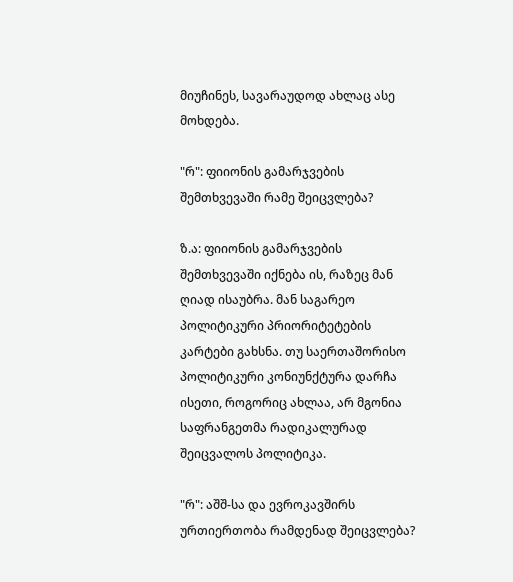მიუჩინეს, სავარაუდოდ ახლაც ასე მოხდება.

"რ": ფიიონის გამარჯვების შემთხვევაში რამე შეიცვლება?

ზ.ა: ფიიონის გამარჯვების შემთხვევაში იქნება ის, რაზეც მან ღიად ისაუბრა. მან საგარეო პოლიტიკური პრიორიტეტების კარტები გახსნა. თუ საერთაშორისო პოლიტიკური კონიუნქტურა დარჩა ისეთი, როგორიც ახლაა, არ მგონია საფრანგეთმა რადიკალურად შეიცვალოს პოლიტიკა.

"რ": აშშ-სა და ევროკავშირს ურთიერთობა რამდენად შეიცვლება?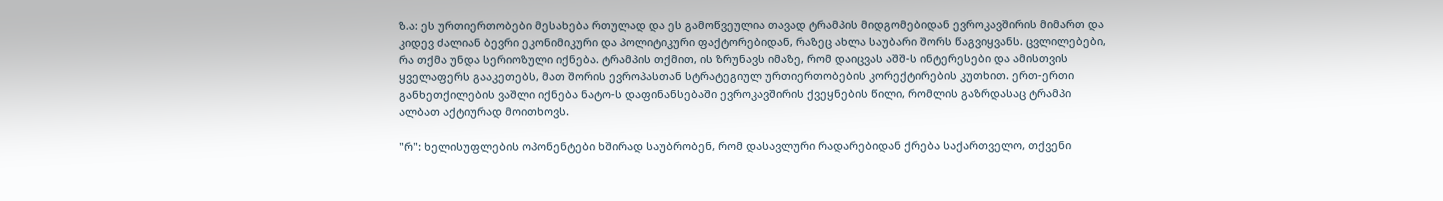ზ.ა: ეს ურთიერთობები მესახება რთულად და ეს გამოწვეულია თავად ტრამპის მიდგომებიდან ევროკავშირის მიმართ და კიდევ ძალიან ბევრი ეკონიმიკური და პოლიტიკური ფაქტორებიდან, რაზეც ახლა საუბარი შორს წაგვიყვანს. ცვლილებები, რა თქმა უნდა სერიოზული იქნება. ტრამპის თქმით, ის ზრუნავს იმაზე, რომ დაიცვას აშშ-ს ინტერესები და ამისთვის ყველაფერს გააკეთებს, მათ შორის ევროპასთან სტრატეგიულ ურთიერთობების კორექტირების კუთხით. ერთ-ერთი განხეთქილების ვაშლი იქნება ნატო-ს დაფინანსებაში ევროკავშირის ქვეყნების წილი, რომლის გაზრდასაც ტრამპი ალბათ აქტიურად მოითხოვს.

"რ": ხელისუფლების ოპონენტები ხშირად საუბრობენ, რომ დასავლური რადარებიდან ქრება საქართველო, თქვენი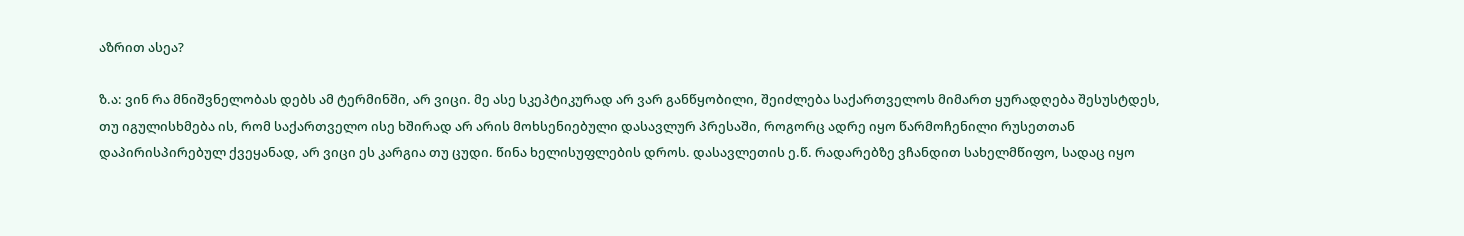აზრით ასეა?

ზ.ა: ვინ რა მნიშვნელობას დებს ამ ტერმინში, არ ვიცი. მე ასე სკეპტიკურად არ ვარ განწყობილი, შეიძლება საქართველოს მიმართ ყურადღება შესუსტდეს, თუ იგულისხმება ის, რომ საქართველო ისე ხშირად არ არის მოხსენიებული დასავლურ პრესაში, როგორც ადრე იყო წარმოჩენილი რუსეთთან დაპირისპირებულ ქვეყანად, არ ვიცი ეს კარგია თუ ცუდი. წინა ხელისუფლების დროს. დასავლეთის ე.წ. რადარებზე ვჩანდით სახელმწიფო, სადაც იყო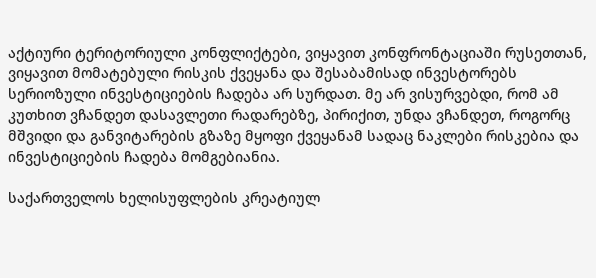აქტიური ტერიტორიული კონფლიქტები, ვიყავით კონფრონტაციაში რუსეთთან, ვიყავით მომატებული რისკის ქვეყანა და შესაბამისად ინვესტორებს სერიოზული ინვესტიციების ჩადება არ სურდათ. მე არ ვისურვებდი, რომ ამ კუთხით ვჩანდეთ დასავლეთი რადარებზე, პირიქით, უნდა ვჩანდეთ, როგორც მშვიდი და განვიტარების გზაზე მყოფი ქვეყანამ სადაც ნაკლები რისკებია და ინვესტიციების ჩადება მომგებიანია.

საქართველოს ხელისუფლების კრეატიულ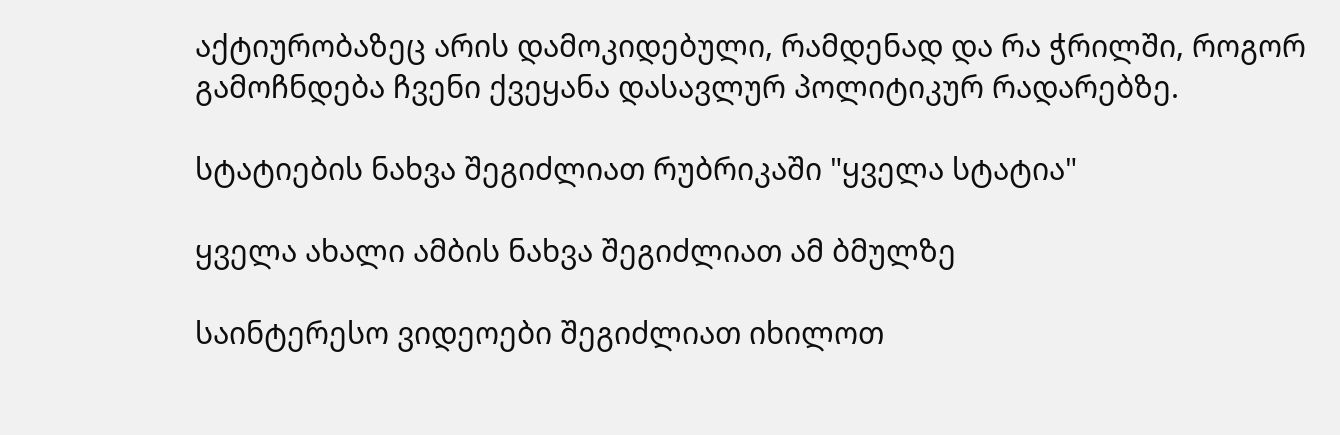აქტიურობაზეც არის დამოკიდებული, რამდენად და რა ჭრილში, როგორ გამოჩნდება ჩვენი ქვეყანა დასავლურ პოლიტიკურ რადარებზე.

სტატიების ნახვა შეგიძლიათ რუბრიკაში "ყველა სტატია"

ყველა ახალი ამბის ნახვა შეგიძლიათ ამ ბმულზე

საინტერესო ვიდეოები შეგიძლიათ იხილოთ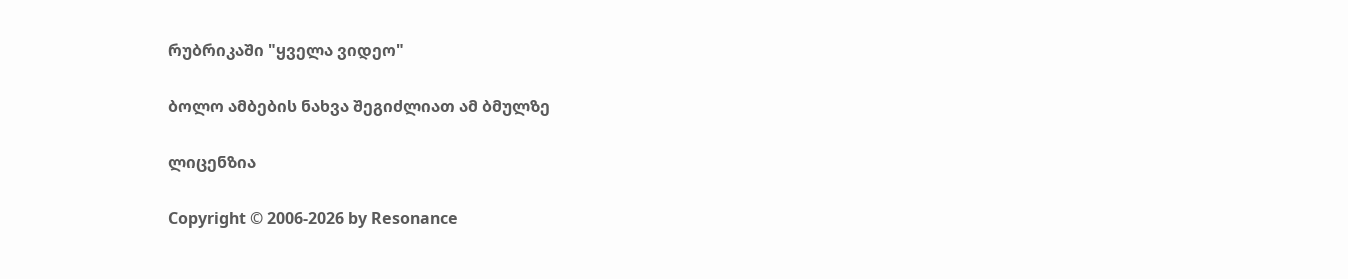რუბრიკაში "ყველა ვიდეო"

ბოლო ამბების ნახვა შეგიძლიათ ამ ბმულზე

ლიცენზია

Copyright © 2006-2026 by Resonance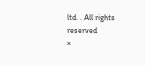ltd. . All rights reserved
×